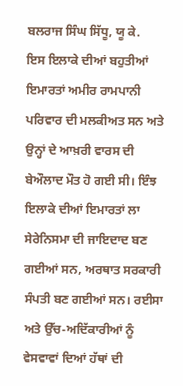ਬਲਰਾਜ ਸਿੰਘ ਸਿੱਧੂ, ਯੂ ਕੇ.
ਇਸ ਇਲਾਕੇ ਦੀਆਂ ਬਹੁਤੀਆਂ ਇਮਾਰਤਾਂ ਅਮੀਰ ਰਾਮਪਾਨੀ ਪਰਿਵਾਰ ਦੀ ਮਲਕੀਅਤ ਸਨ ਅਤੇ ਉਨ੍ਹਾਂ ਦੇ ਆਖ਼ਰੀ ਵਾਰਸ ਦੀ ਬੇਔਲਾਦ ਮੌਤ ਹੋ ਗਈ ਸੀ। ਇੰਝ ਇਲਾਕੇ ਦੀਆਂ ਇਮਾਰਤਾਂ ਲਾ ਸੇਰੇਨਿਸਮਾ ਦੀ ਜਾਇਦਾਦ ਬਣ ਗਈਆਂ ਸਨ, ਅਰਥਾਤ ਸਰਕਾਰੀ ਸੰਪਤੀ ਬਣ ਗਈਆਂ ਸਨ। ਰਈਸਾ ਅਤੇ ਉੱਚ-ਅਦਿੱਕਾਰੀਆਂ ਨੂੰ ਵੇਸਵਾਵਾਂ ਦਿਆਂ ਹੱਥਾਂ ਦੀ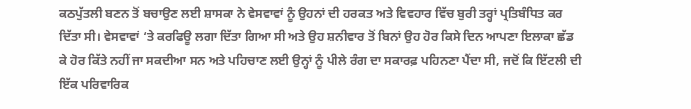ਕਠਪੁੱਤਲੀ ਬਣਨ ਤੋਂ ਬਚਾਉਣ ਲਈ ਸ਼ਾਸਕਾ ਨੇ ਵੇਸਵਾਵਾਂ ਨੂੰ ਉਹਨਾਂ ਦੀ ਹਰਕਤ ਅਤੇ ਵਿਵਹਾਰ ਵਿੱਚ ਬੁਰੀ ਤਰ੍ਹਾਂ ਪ੍ਰਤਿਬੰਧਿਤ ਕਰ ਦਿੱਤਾ ਸੀ। ਵੇਸਵਾਵਾਂ ‘ਤੇ ਕਰਫਿਊ ਲਗਾ ਦਿੱਤਾ ਗਿਆ ਸੀ ਅਤੇ ਉਹ ਸ਼ਨੀਵਾਰ ਤੋਂ ਬਿਨਾਂ ਉਹ ਹੋਰ ਕਿਸੇ ਦਿਨ ਆਪਣਾ ਇਲਾਕਾ ਛੱਡ ਕੇ ਹੋਰ ਕਿੱਤੇ ਨਹੀਂ ਜਾ ਸਕਦੀਆ ਸਨ ਅਤੇ ਪਹਿਚਾਣ ਲਈ ਉਨ੍ਹਾਂ ਨੂੰ ਪੀਲੇ ਰੰਗ ਦਾ ਸਕਾਰਫ਼ ਪਹਿਨਣਾ ਪੈਂਦਾ ਸੀ, ਜਦੋਂ ਕਿ ਇੱਟਲੀ ਦੀ ਇੱਕ ਪਰਿਵਾਰਿਕ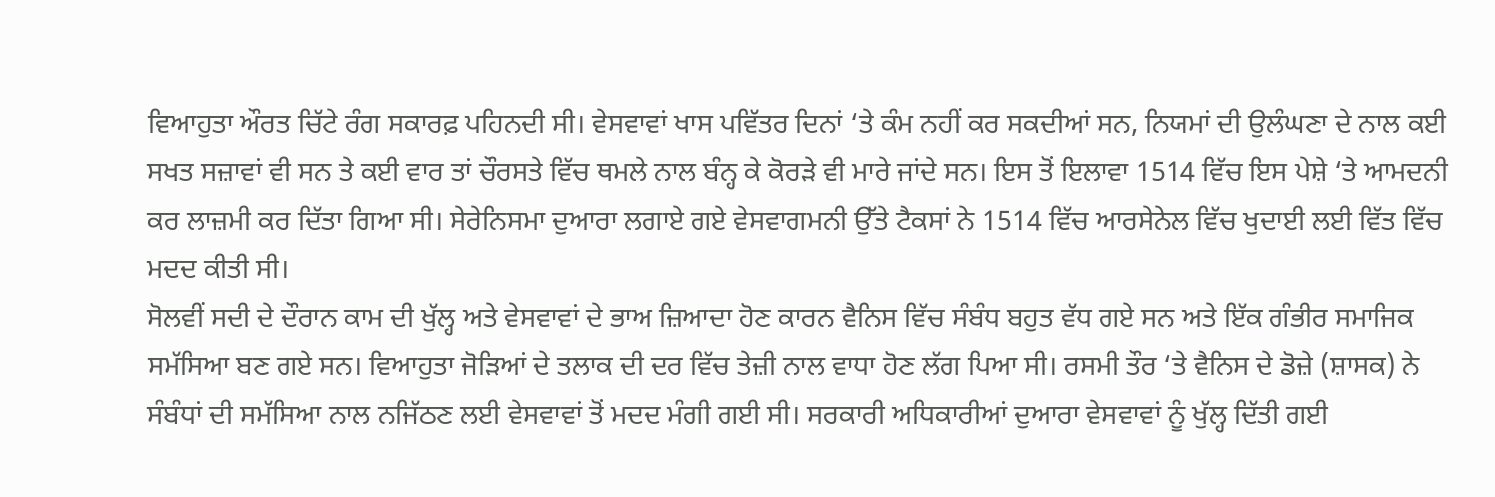ਵਿਆਹੁਤਾ ਔਰਤ ਚਿੱਟੇ ਰੰਗ ਸਕਾਰਫ਼ ਪਹਿਨਦੀ ਸੀ। ਵੇਸਵਾਵਾਂ ਖਾਸ ਪਵਿੱਤਰ ਦਿਨਾਂ ‘ਤੇ ਕੰਮ ਨਹੀਂ ਕਰ ਸਕਦੀਆਂ ਸਨ, ਨਿਯਮਾਂ ਦੀ ਉਲੰਘਣਾ ਦੇ ਨਾਲ ਕਈ ਸਖਤ ਸਜ਼ਾਵਾਂ ਵੀ ਸਨ ਤੇ ਕਈ ਵਾਰ ਤਾਂ ਚੌਰਸਤੇ ਵਿੱਚ ਥਮਲੇ ਨਾਲ ਬੰਨ੍ਹ ਕੇ ਕੋਰੜੇ ਵੀ ਮਾਰੇ ਜਾਂਦੇ ਸਨ। ਇਸ ਤੋਂ ਇਲਾਵਾ 1514 ਵਿੱਚ ਇਸ ਪੇਸ਼ੇ ‘ਤੇ ਆਮਦਨੀ ਕਰ ਲਾਜ਼ਮੀ ਕਰ ਦਿੱਤਾ ਗਿਆ ਸੀ। ਸੇਰੇਨਿਸਮਾ ਦੁਆਰਾ ਲਗਾਏ ਗਏ ਵੇਸਵਾਗਮਨੀ ਉੱਤੇ ਟੈਕਸਾਂ ਨੇ 1514 ਵਿੱਚ ਆਰਸੇਨੇਲ ਵਿੱਚ ਖੁਦਾਈ ਲਈ ਵਿੱਤ ਵਿੱਚ ਮਦਦ ਕੀਤੀ ਸੀ।
ਸੋਲਵੀਂ ਸਦੀ ਦੇ ਦੌਰਾਨ ਕਾਮ ਦੀ ਖੁੱਲ੍ਹ ਅਤੇ ਵੇਸਵਾਵਾਂ ਦੇ ਭਾਅ ਜ਼ਿਆਦਾ ਹੋਣ ਕਾਰਨ ਵੈਨਿਸ ਵਿੱਚ ਸੰਬੰਧ ਬਹੁਤ ਵੱਧ ਗਏ ਸਨ ਅਤੇ ਇੱਕ ਗੰਭੀਰ ਸਮਾਜਿਕ ਸਮੱਸਿਆ ਬਣ ਗਏ ਸਨ। ਵਿਆਹੁਤਾ ਜੋੜਿਆਂ ਦੇ ਤਲਾਕ ਦੀ ਦਰ ਵਿੱਚ ਤੇਜ਼ੀ ਨਾਲ ਵਾਧਾ ਹੋਣ ਲੱਗ ਪਿਆ ਸੀ। ਰਸਮੀ ਤੌਰ ‘ਤੇ ਵੈਨਿਸ ਦੇ ਡੋਜ਼ੇ (ਸ਼ਾਸਕ) ਨੇ ਸੰਬੰਧਾਂ ਦੀ ਸਮੱਸਿਆ ਨਾਲ ਨਜਿੱਠਣ ਲਈ ਵੇਸਵਾਵਾਂ ਤੋਂ ਮਦਦ ਮੰਗੀ ਗਈ ਸੀ। ਸਰਕਾਰੀ ਅਧਿਕਾਰੀਆਂ ਦੁਆਰਾ ਵੇਸਵਾਵਾਂ ਨੂੰ ਖੁੱਲ੍ਹ ਦਿੱਤੀ ਗਈ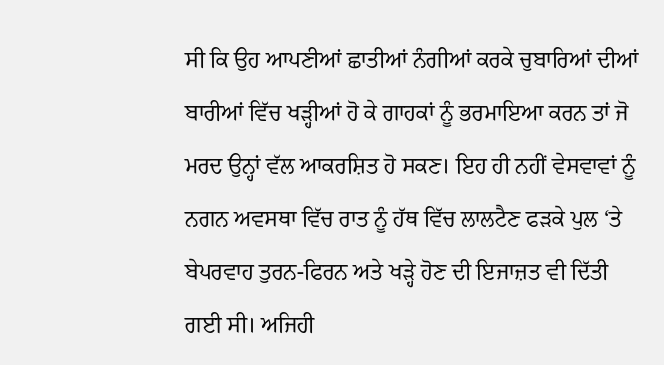ਸੀ ਕਿ ਉਹ ਆਪਣੀਆਂ ਛਾਤੀਆਂ ਨੰਗੀਆਂ ਕਰਕੇ ਚੁਬਾਰਿਆਂ ਦੀਆਂ ਬਾਰੀਆਂ ਵਿੱਚ ਖੜ੍ਹੀਆਂ ਹੋ ਕੇ ਗਾਹਕਾਂ ਨੂੰ ਭਰਮਾਇਆ ਕਰਨ ਤਾਂ ਜੋ ਮਰਦ ਉਨ੍ਹਾਂ ਵੱਲ ਆਕਰਸ਼ਿਤ ਹੋ ਸਕਣ। ਇਹ ਹੀ ਨਹੀਂ ਵੇਸਵਾਵਾਂ ਨੂੰ ਨਗਨ ਅਵਸਥਾ ਵਿੱਚ ਰਾਤ ਨੂੰ ਹੱਥ ਵਿੱਚ ਲਾਲਟੈਣ ਫੜਕੇ ਪੁਲ ‘ਤੇ ਬੇਪਰਵਾਹ ਤੁਰਨ-ਫਿਰਨ ਅਤੇ ਖੜ੍ਹੇ ਹੋਣ ਦੀ ਇਜਾਜ਼ਤ ਵੀ ਦਿੱਤੀ ਗਈ ਸੀ। ਅਜਿਹੀ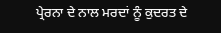ਪ੍ਰੇਰਨਾ ਦੇ ਨਾਲ ਮਰਦਾਂ ਨੂੰ ਕੁਦਰਤ ਦੇ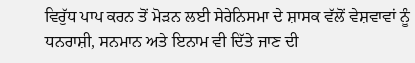ਵਿਰੁੱਧ ਪਾਪ ਕਰਨ ਤੋਂ ਮੋੜਨ ਲਈ ਸੇਰੇਨਿਸਮਾ ਦੇ ਸ਼ਾਸਕ ਵੱਲੋਂ ਵੇਸ਼ਵਾਵਾਂ ਨੂੰ ਧਨਰਾਸ਼ੀ, ਸਨਮਾਨ ਅਤੇ ਇਨਾਮ ਵੀ ਦਿੱਤੇ ਜਾਣ ਦੀ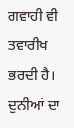ਗਵਾਹੀ ਵੀ ਤਵਾਰੀਖ ਭਰਦੀ ਹੈ। ਦੁਨੀਆਂ ਦਾ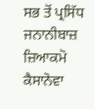ਸਭ ਤੋਂ ਪ੍ਰਸਿੱਧ ਜਨਾਨੀਬਾਜ਼ ਜ਼ਿਆਕਮੋ ਕੈਸਾਨੋਵਾ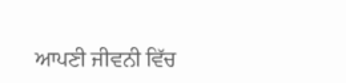ਆਪਣੀ ਜੀਵਨੀ ਵਿੱਚ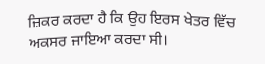ਜ਼ਿਕਰ ਕਰਦਾ ਹੈ ਕਿ ਉਹ ਇਰਸ ਖੇਤਰ ਵਿੱਚ ਅਕਸਰ ਜਾਇਆ ਕਰਦਾ ਸੀ।